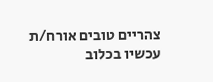צהריים טובים אורח/ת
עכשיו בכלוב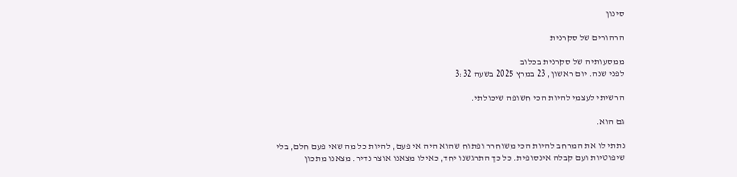סינון

הרהורים של סקרנית

ממסעותיה של סקרנית בכלוב
לפני שנה. יום ראשון, 23 במרץ 2025 בשעה 3:32

הרשיתי לעצמי להיות הכי חשופה שיכולתי.

גם הוא.

נתתי לו את המרחב להיות הכי משוחרר ופתוח שהוא היה אי פעם, להיות כל מה שאי פעם חלם, בלי שיפוטיות ועם קבלה אינסופית. כל כך התרגשנו יחד, כאילו מצאנו אוצר נדיר. מצאנו מתכון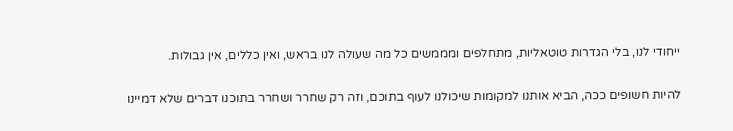ייחודי לנו, בלי הגדרות טוטאליות, מתחלפים ומממשים כל מה שעולה לנו בראש, ואין כללים, אין גבולות.

להיות חשופים ככה, הביא אותנו למקומות שיכולנו לעוף בתוכם, וזה רק שחרר ושחרר בתוכנו דברים שלא דמיינו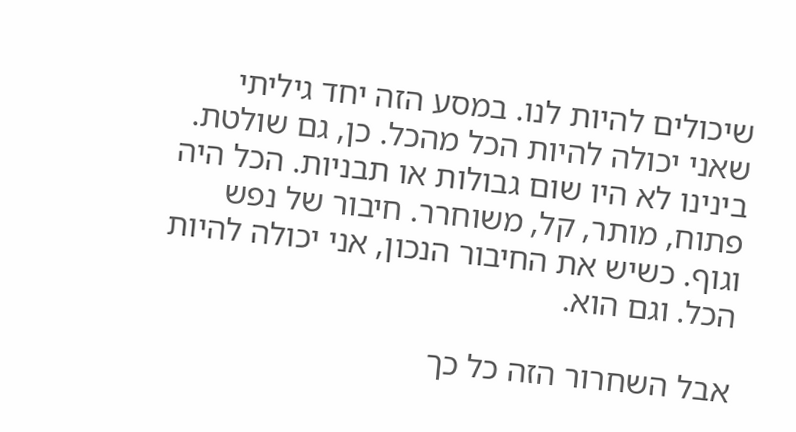שיכולים להיות לנו. במסע הזה יחד גיליתי שאני יכולה להיות הכל מהכל. כן, גם שולטת. בינינו לא היו שום גבולות או תבניות. הכל היה פתוח, מותר, קל, משוחרר. חיבור של נפש וגוף. כשיש את החיבור הנכון, אני יכולה להיות הכל. וגם הוא.

אבל השחרור הזה כל כך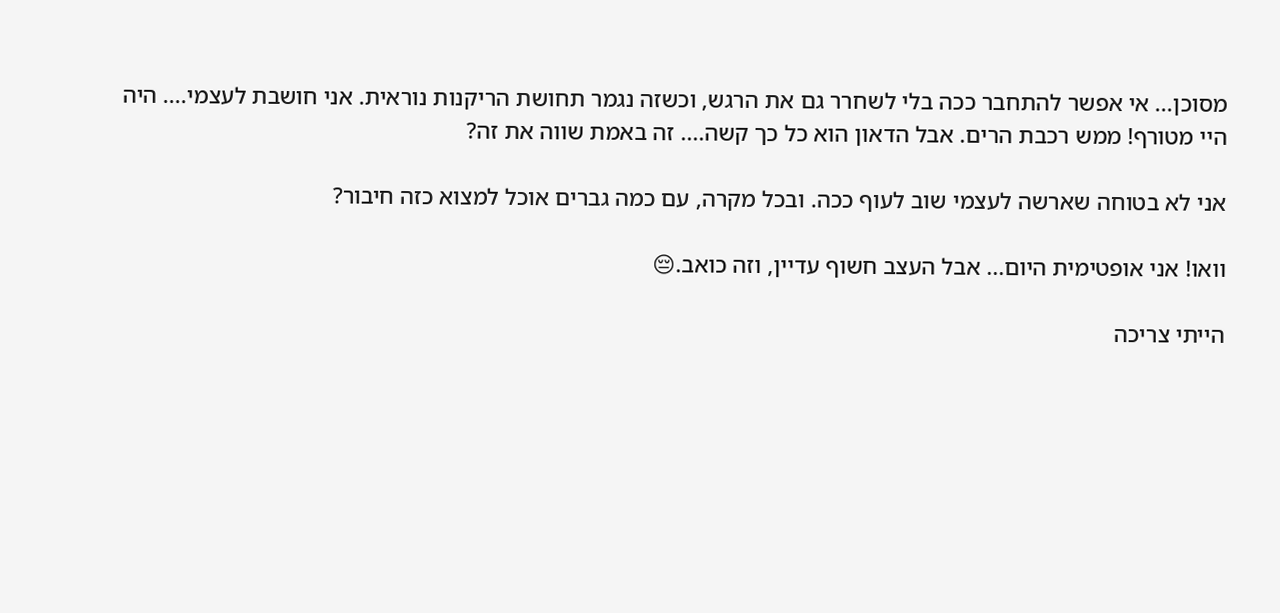מסוכן... אי אפשר להתחבר ככה בלי לשחרר גם את הרגש, וכשזה נגמר תחושת הריקנות נוראית. אני חושבת לעצמי.... היה היי מטורף! ממש רכבת הרים. אבל הדאון הוא כל כך קשה.... זה באמת שווה את זה?

אני לא בטוחה שארשה לעצמי שוב לעוף ככה. ובכל מקרה, עם כמה גברים אוכל למצוא כזה חיבור?

וואו! אני אופטימית היום... אבל העצב חשוף עדיין, וזה כואב.😔

הייתי צריכה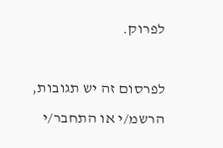לפרוק.

לפרסום זה יש תגובות, הרשמ/י או התחבר/י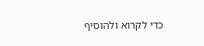כדי לקרוא ולהוסיף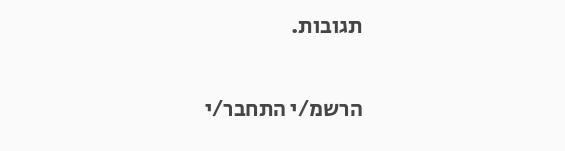תגובות.

הרשמ/י התחבר/י